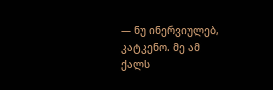— ნუ ინერვიულებ, კატკენო. მე ამ ქალს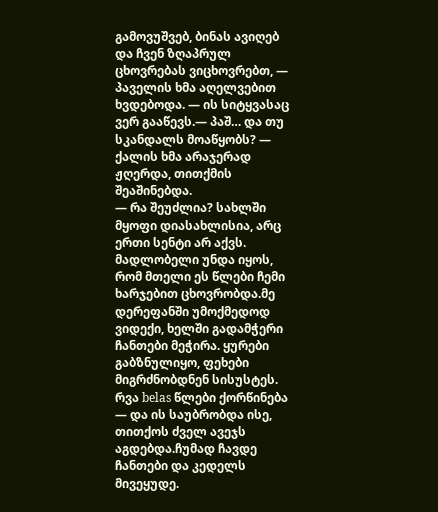გამოვუშვებ, ბინას ავიღებ და ჩვენ ზღაპრულ ცხოვრებას ვიცხოვრებთ, — პაველის ხმა აღელვებით ხვდებოდა. — ის სიტყვასაც ვერ გააწევს.— პაშ… და თუ სკანდალს მოაწყობს? — ქალის ხმა არაჯერად ჟღერდა, თითქმის შეაშინებდა.
— რა შეუძლია? სახლში მყოფი დიასახლისია, არც ერთი სენტი არ აქვს. მადლობელი უნდა იყოს, რომ მთელი ეს წლები ჩემი ხარჯებით ცხოვრობდა.მე დერეფანში უმოქმედოდ ვიდექი, ხელში გადამჭერი ჩანთები მეჭირა. ყურები გაბზნულიყო, ფეხები მიგრძნობდნენ სისუსტეს.
რვა belas წლები ქორწინება — და ის საუბრობდა ისე, თითქოს ძველ ავეჯს აგდებდა.ჩუმად ჩავდე ჩანთები და კედელს მივეყუდე.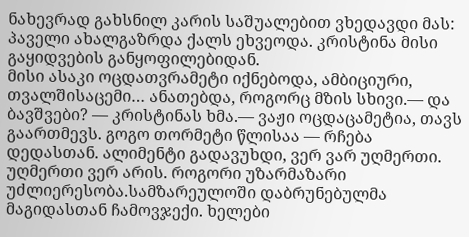ნახევრად გახსნილ კარის საშუალებით ვხედავდი მას: პაველი ახალგაზრდა ქალს ეხვეოდა. კრისტინა მისი გაყიდვების განყოფილებიდან.
მისი ასაკი ოცდათვრამეტი იქნებოდა, ამბიციური, თვალშისაცემი… ანათებდა, როგორც მზის სხივი.— და ბავშვები? — კრისტინას ხმა.— ვაჟი ოცდაცამეტია, თავს გაართმევს. გოგო თორმეტი წლისაა — რჩება დედასთან. ალიმენტი გადავუხდი, ვერ ვარ უღმერთი.
უღმერთი ვერ არის. როგორი უზარმაზარი უძლიერესობა.სამზარეულოში დაბრუნებულმა მაგიდასთან ჩამოვჯექი. ხელები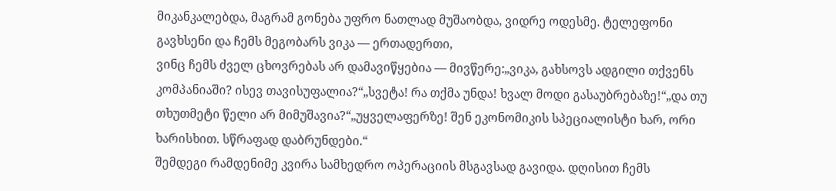მიკანკალებდა, მაგრამ გონება უფრო ნათლად მუშაობდა, ვიდრე ოდესმე. ტელეფონი გავხსენი და ჩემს მეგობარს ვიკა — ერთადერთი,
ვინც ჩემს ძველ ცხოვრებას არ დამავიწყებია — მივწერე:„ვიკა, გახსოვს ადგილი თქვენს კომპანიაში? ისევ თავისუფალია?“„სვეტა! რა თქმა უნდა! ხვალ მოდი გასაუბრებაზე!“„და თუ თხუთმეტი წელი არ მიმუშავია?“„უყველაფერზე! შენ ეკონომიკის სპეციალისტი ხარ, ორი ხარისხით. სწრაფად დაბრუნდები.“
შემდეგი რამდენიმე კვირა სამხედრო ოპერაციის მსგავსად გავიდა. დღისით ჩემს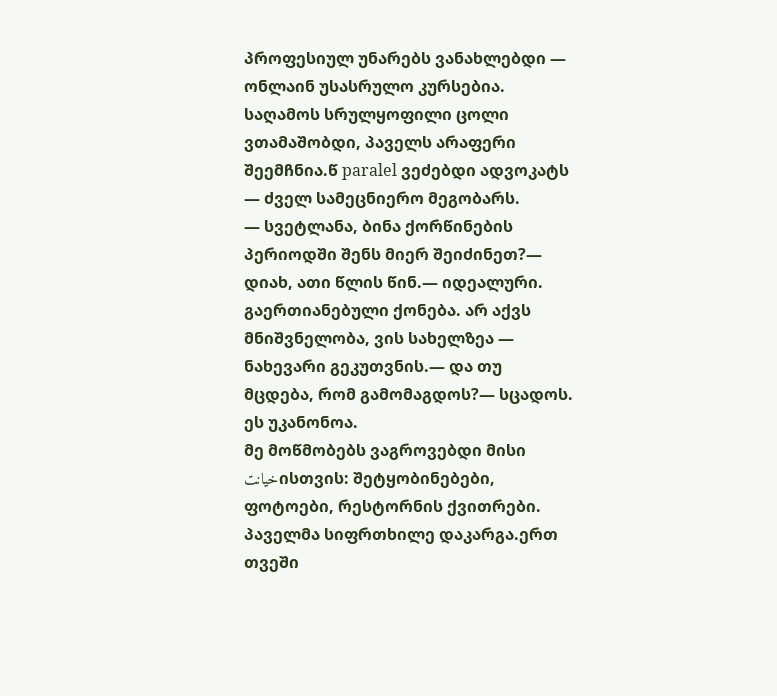პროფესიულ უნარებს ვანახლებდი — ონლაინ უსასრულო კურსებია. საღამოს სრულყოფილი ცოლი ვთამაშობდი, პაველს არაფერი შეემჩნია.წ paralel ვეძებდი ადვოკატს — ძველ სამეცნიერო მეგობარს.
— სვეტლანა, ბინა ქორწინების პერიოდში შენს მიერ შეიძინეთ?— დიახ, ათი წლის წინ.— იდეალური. გაერთიანებული ქონება. არ აქვს მნიშვნელობა, ვის სახელზეა — ნახევარი გეკუთვნის.— და თუ მცდება, რომ გამომაგდოს?— სცადოს. ეს უკანონოა.
მე მოწმობებს ვაგროვებდი მისი خیانتისთვის: შეტყობინებები, ფოტოები, რესტორნის ქვითრები. პაველმა სიფრთხილე დაკარგა.ერთ თვეში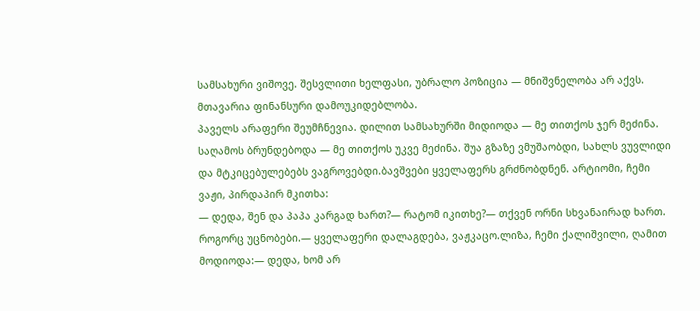სამსახური ვიშოვე. შესვლითი ხელფასი, უბრალო პოზიცია — მნიშვნელობა არ აქვს. მთავარია ფინანსური დამოუკიდებლობა.
პაველს არაფერი შეუმჩნევია. დილით სამსახურში მიდიოდა — მე თითქოს ჯერ მეძინა. საღამოს ბრუნდებოდა — მე თითქოს უკვე მეძინა. შუა გზაზე ვმუშაობდი, სახლს ვუვლიდი და მტკიცებულებებს ვაგროვებდი.ბავშვები ყველაფერს გრძნობდნენ. არტიომი, ჩემი ვაჟი, პირდაპირ მკითხა:
— დედა, შენ და პაპა კარგად ხართ?— რატომ იკითხე?— თქვენ ორნი სხვანაირად ხართ. როგორც უცნობები.— ყველაფერი დალაგდება, ვაჟკაცო.ლიზა, ჩემი ქალიშვილი, ღამით მოდიოდა:— დედა, ხომ არ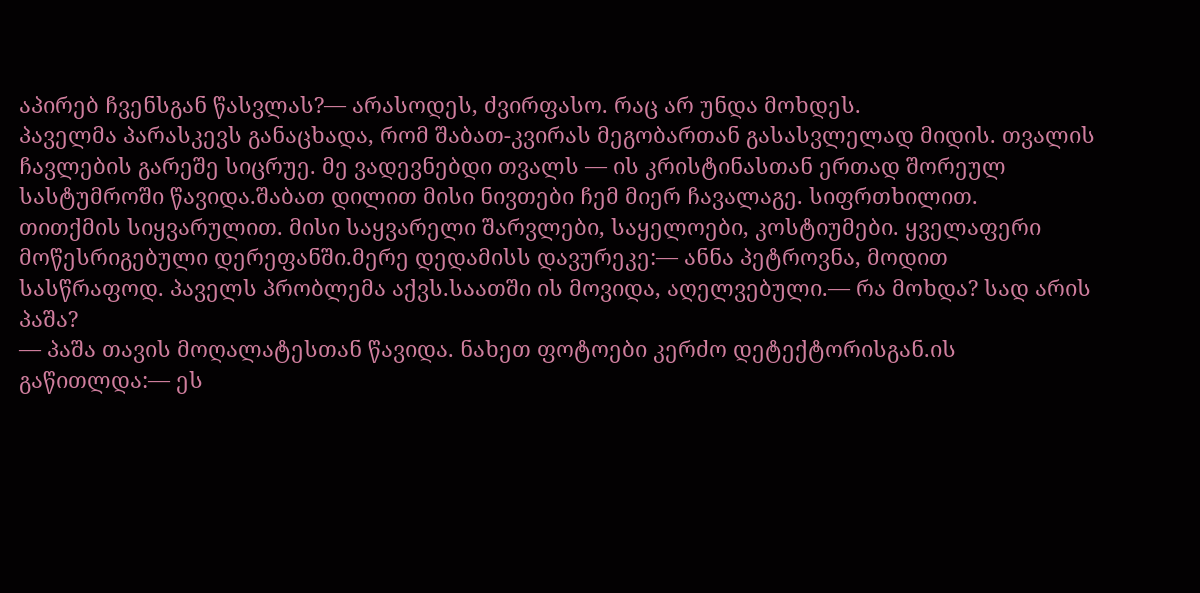აპირებ ჩვენსგან წასვლას?— არასოდეს, ძვირფასო. რაც არ უნდა მოხდეს.
პაველმა პარასკევს განაცხადა, რომ შაბათ-კვირას მეგობართან გასასვლელად მიდის. თვალის ჩავლების გარეშე სიცრუე. მე ვადევნებდი თვალს — ის კრისტინასთან ერთად შორეულ სასტუმროში წავიდა.შაბათ დილით მისი ნივთები ჩემ მიერ ჩავალაგე. სიფრთხილით.
თითქმის სიყვარულით. მისი საყვარელი შარვლები, საყელოები, კოსტიუმები. ყველაფერი მოწესრიგებული დერეფანში.მერე დედამისს დავურეკე:— ანნა პეტროვნა, მოდით სასწრაფოდ. პაველს პრობლემა აქვს.საათში ის მოვიდა, აღელვებული.— რა მოხდა? სად არის პაშა?
— პაშა თავის მოღალატესთან წავიდა. ნახეთ ფოტოები კერძო დეტექტორისგან.ის გაწითლდა:— ეს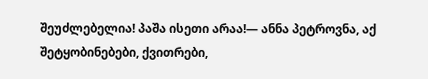შეუძლებელია! პაშა ისეთი არაა!— ანნა პეტროვნა, აქ შეტყობინებები, ქვითრები,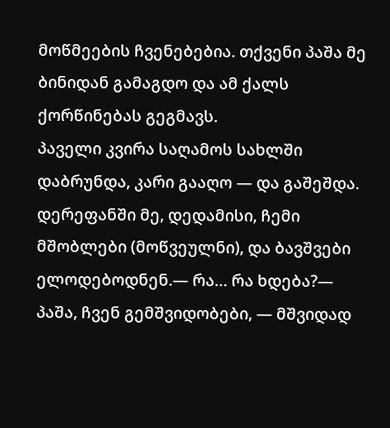მოწმეების ჩვენებებია. თქვენი პაშა მე ბინიდან გამაგდო და ამ ქალს ქორწინებას გეგმავს.
პაველი კვირა საღამოს სახლში დაბრუნდა, კარი გააღო — და გაშეშდა. დერეფანში მე, დედამისი, ჩემი მშობლები (მოწვეულნი), და ბავშვები ელოდებოდნენ.— რა… რა ხდება?— პაშა, ჩვენ გემშვიდობები, — მშვიდად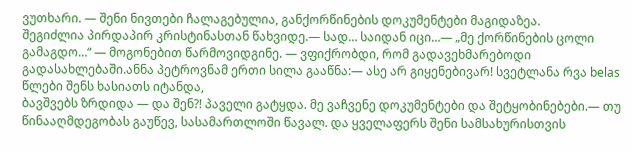ვუთხარი. — შენი ნივთები ჩალაგებულია, განქორწინების დოკუმენტები მაგიდაზეა.
შეგიძლია პირდაპირ კრისტინასთან წახვიდე.— სად… საიდან იცი…— „მე ქორწინების ცოლი გამაგდო…“ — მოგონებით წარმოვიდგინე. — ვფიქრობდი, რომ გადავეხმარებოდი გადასახლებაში.ანნა პეტროვნამ ერთი სილა გააწნა:— ასე არ გიყენებივარ! სვეტლანა რვა belas წლები შენს ხასიათს იტანდა,
ბავშვებს ზრდიდა — და შენ?! პაველი გატყდა. მე ვაჩვენე დოკუმენტები და შეტყობინებები.— თუ წინააღმდეგობას გაუწევ, სასამართლოში წავალ. და ყველაფერს შენი სამსახურისთვის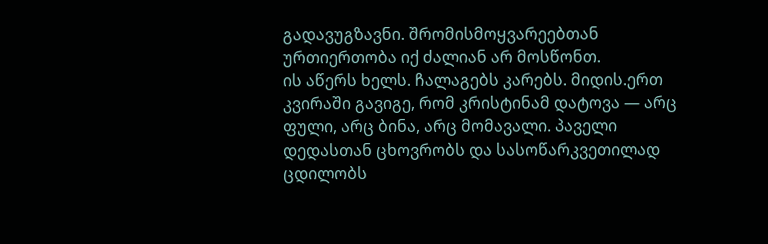გადავუგზავნი. შრომისმოყვარეებთან ურთიერთობა იქ ძალიან არ მოსწონთ.
ის აწერს ხელს. ჩალაგებს კარებს. მიდის.ერთ კვირაში გავიგე, რომ კრისტინამ დატოვა — არც ფული, არც ბინა, არც მომავალი. პაველი დედასთან ცხოვრობს და სასოწარკვეთილად ცდილობს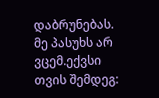დაბრუნებას. მე პასუხს არ ვცემ.ექვსი თვის შემდეგ: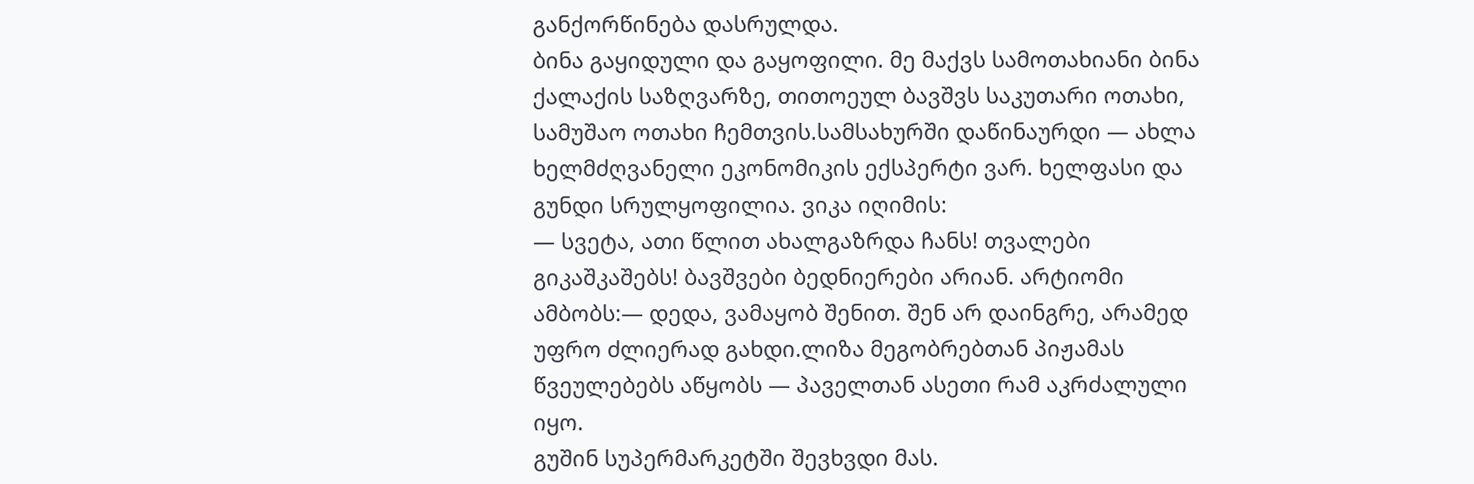განქორწინება დასრულდა.
ბინა გაყიდული და გაყოფილი. მე მაქვს სამოთახიანი ბინა ქალაქის საზღვარზე, თითოეულ ბავშვს საკუთარი ოთახი, სამუშაო ოთახი ჩემთვის.სამსახურში დაწინაურდი — ახლა ხელმძღვანელი ეკონომიკის ექსპერტი ვარ. ხელფასი და გუნდი სრულყოფილია. ვიკა იღიმის:
— სვეტა, ათი წლით ახალგაზრდა ჩანს! თვალები გიკაშკაშებს! ბავშვები ბედნიერები არიან. არტიომი ამბობს:— დედა, ვამაყობ შენით. შენ არ დაინგრე, არამედ უფრო ძლიერად გახდი.ლიზა მეგობრებთან პიჟამას წვეულებებს აწყობს — პაველთან ასეთი რამ აკრძალული იყო.
გუშინ სუპერმარკეტში შევხვდი მას.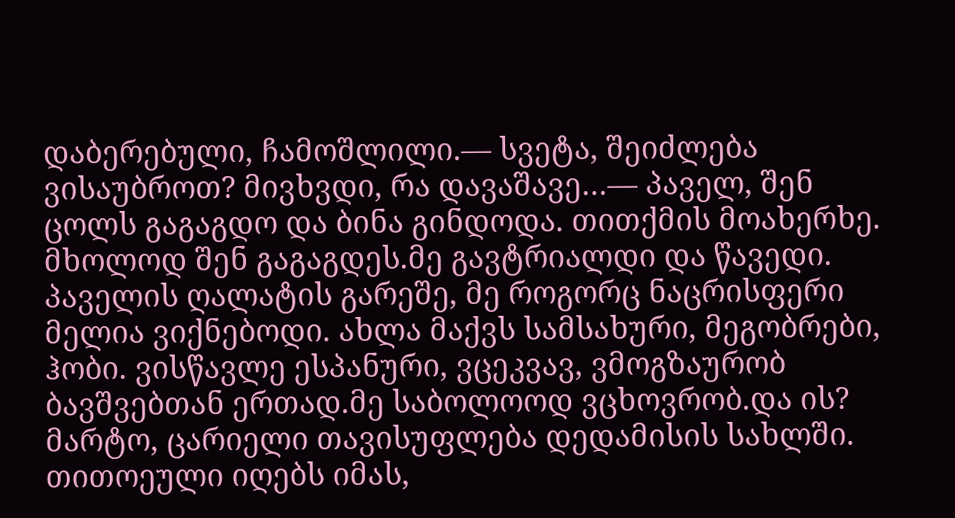დაბერებული, ჩამოშლილი.— სვეტა, შეიძლება ვისაუბროთ? მივხვდი, რა დავაშავე…— პაველ, შენ ცოლს გაგაგდო და ბინა გინდოდა. თითქმის მოახერხე. მხოლოდ შენ გაგაგდეს.მე გავტრიალდი და წავედი.
პაველის ღალატის გარეშე, მე როგორც ნაცრისფერი მელია ვიქნებოდი. ახლა მაქვს სამსახური, მეგობრები, ჰობი. ვისწავლე ესპანური, ვცეკვავ, ვმოგზაურობ ბავშვებთან ერთად.მე საბოლოოდ ვცხოვრობ.და ის? მარტო, ცარიელი თავისუფლება დედამისის სახლში. თითოეული იღებს იმას,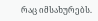რაც იმსახურებს.